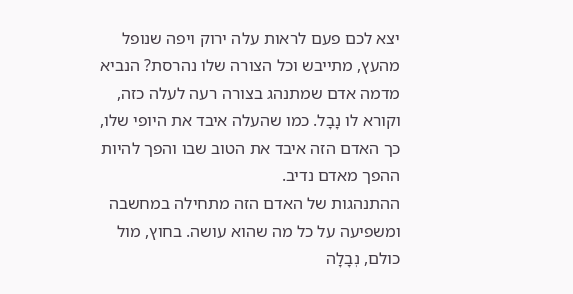יצא לכם פעם לראות עלה ירוק ויפה שנופל מהעץ, מתייבש וכל הצורה שלו נהרסת? הנביא מדמה אדם שמתנהג בצורה רעה לעלה כזה, וקורא לו נָבָל. כמו שהעלה איבד את היופי שלו, כך האדם הזה איבד את הטוב שבו והפך להיות ההפך מאדם נדיב.
ההתנהגות של האדם הזה מתחילה במחשבה ומשפיעה על כל מה שהוא עושה. בחוץ, מול כולם, נְבָלָה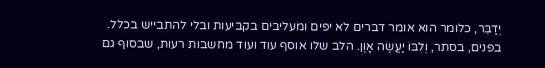יְדַבֵּר, כלומר הוא אומר דברים לא יפים ומעליבים בקביעות ובלי להתבייש בכלל. בפנים, בסתר, וְלִבּוֹ יַעֲשֶׂה אָוֶן. הלב שלו אוסף עוד ועוד מחשבות רעות, שבסוף גם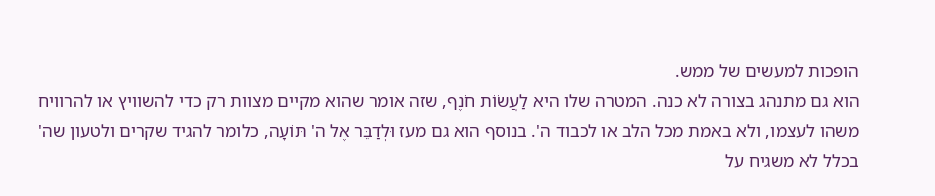הופכות למעשים של ממש.
הוא גם מתנהג בצורה לא כנה. המטרה שלו היא לַעֲשׂוֹת חֹנֶף, שזה אומר שהוא מקיים מצוות רק כדי להשוויץ או להרוויח משהו לעצמו, ולא באמת מכל הלב או לכבוד ה'. בנוסף הוא גם מעז וּלְדַבֵּר אֶל ה' תּוֹעָה, כלומר להגיד שקרים ולטעון שה' בכלל לא משגיח על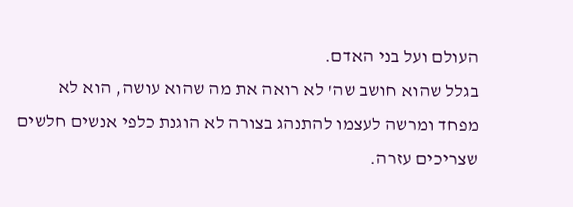העולם ועל בני האדם.
בגלל שהוא חושב שה' לא רואה את מה שהוא עושה, הוא לא מפחד ומרשה לעצמו להתנהג בצורה לא הוגנת כלפי אנשים חלשים שצריכים עזרה.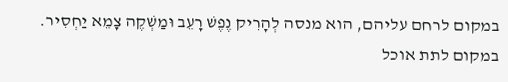במקום לרחם עליהם, הוא מנסה לְהָרִיק נֶפֶשׁ רָעֵב וּמַשְׁקֶה צָמֵא יַחְסִיר. במקום לתת אוכל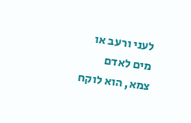לעני ורעב או מים לאדם צמא, הוא לוקח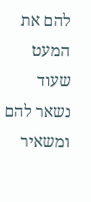להם את המעט שעוד נשאר להם ומשאיר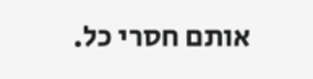אותם חסרי כל.